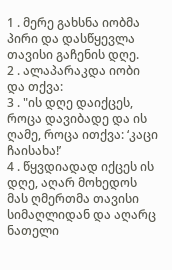1 . მერე გახსნა იობმა პირი და დასწყევლა თავისი გაჩენის დღე.
2 . ალაპარაკდა იობი და თქვა:
3 . "ის დღე დაიქცეს, როცა დავიბადე და ის ღამე, როცა ითქვა: ‘კაცი ჩაისახა!’
4 . წყვდიადად იქცეს ის დღე, აღარ მოხედოს მას ღმერთმა თავისი სიმაღლიდან და აღარც ნათელი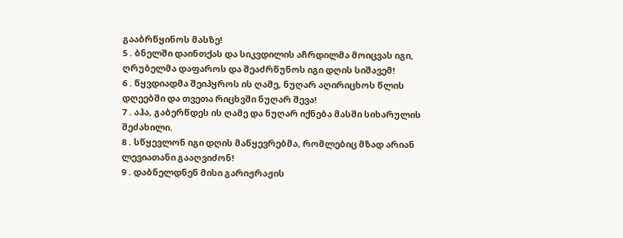გააბრწყინოს მასზე!
5 . ბნელში დაინთქას და სიკვდილის აჩრდილმა მოიცვას იგი, ღრუბელმა დაფაროს და შეაძრწუნოს იგი დღის სიშავემ!
6 . წყვდიადმა შეიპყროს ის ღამე, ნუღარ აღირიცხოს წლის დღეებში და თვეთა რიცხვში ნუღარ შევა!
7 . აჰა, გაბერწდეს ის ღამე და ნუღარ იქნება მასში სიხარულის შეძახილი.
8 . სწყევლონ იგი დღის მაწყევრებმა, რომლებიც მზად არიან ლევიათანი გააღვიძონ!
9 . დაბნელდნენ მისი გარიჟრაჟის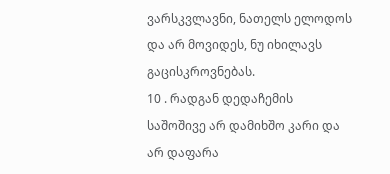ვარსკვლავნი, ნათელს ელოდოს და არ მოვიდეს, ნუ იხილავს გაცისკროვნებას.
10 . რადგან დედაჩემის საშოშივე არ დამიხშო კარი და არ დაფარა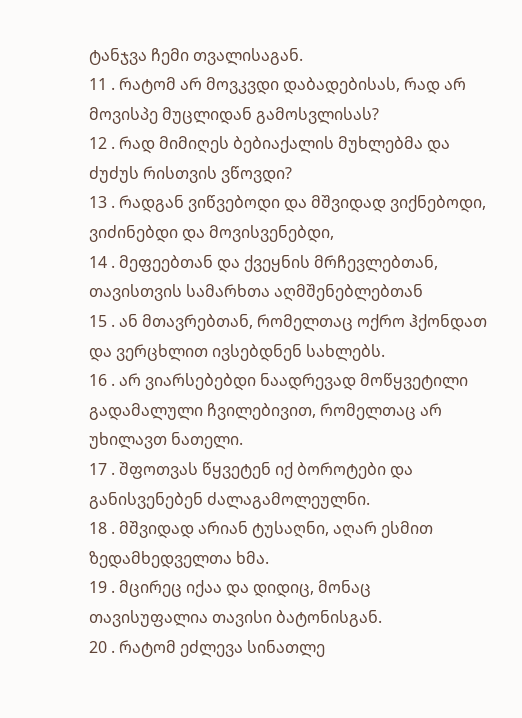ტანჯვა ჩემი თვალისაგან.
11 . რატომ არ მოვკვდი დაბადებისას, რად არ მოვისპე მუცლიდან გამოსვლისას?
12 . რად მიმიღეს ბებიაქალის მუხლებმა და ძუძუს რისთვის ვწოვდი?
13 . რადგან ვიწვებოდი და მშვიდად ვიქნებოდი, ვიძინებდი და მოვისვენებდი,
14 . მეფეებთან და ქვეყნის მრჩევლებთან, თავისთვის სამარხთა აღმშენებლებთან
15 . ან მთავრებთან, რომელთაც ოქრო ჰქონდათ და ვერცხლით ივსებდნენ სახლებს.
16 . არ ვიარსებებდი ნაადრევად მოწყვეტილი გადამალული ჩვილებივით, რომელთაც არ უხილავთ ნათელი.
17 . შფოთვას წყვეტენ იქ ბოროტები და განისვენებენ ძალაგამოლეულნი.
18 . მშვიდად არიან ტუსაღნი, აღარ ესმით ზედამხედველთა ხმა.
19 . მცირეც იქაა და დიდიც, მონაც თავისუფალია თავისი ბატონისგან.
20 . რატომ ეძლევა სინათლე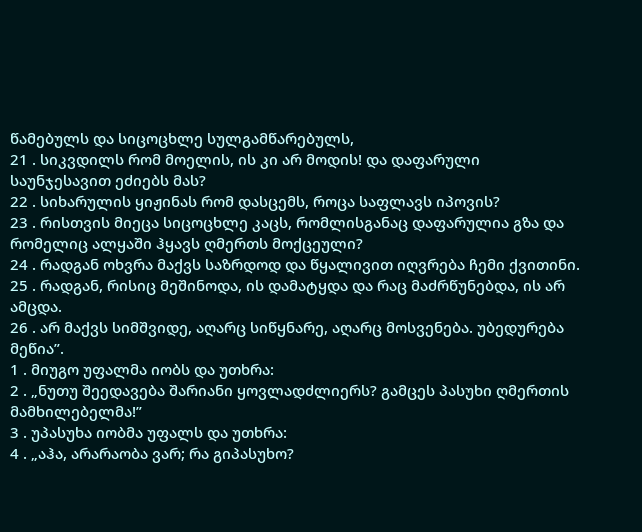წამებულს და სიცოცხლე სულგამწარებულს,
21 . სიკვდილს რომ მოელის, ის კი არ მოდის! და დაფარული საუნჯესავით ეძიებს მას?
22 . სიხარულის ყიჟინას რომ დასცემს, როცა საფლავს იპოვის?
23 . რისთვის მიეცა სიცოცხლე კაცს, რომლისგანაც დაფარულია გზა და რომელიც ალყაში ჰყავს ღმერთს მოქცეული?
24 . რადგან ოხვრა მაქვს საზრდოდ და წყალივით იღვრება ჩემი ქვითინი.
25 . რადგან, რისიც მეშინოდა, ის დამატყდა და რაც მაძრწუნებდა, ის არ ამცდა.
26 . არ მაქვს სიმშვიდე, აღარც სიწყნარე, აღარც მოსვენება. უბედურება მეწია”.
1 . მიუგო უფალმა იობს და უთხრა:
2 . „ნუთუ შეედავება შარიანი ყოვლადძლიერს? გამცეს პასუხი ღმერთის მამხილებელმა!”
3 . უპასუხა იობმა უფალს და უთხრა:
4 . „აჰა, არარაობა ვარ; რა გიპასუხო?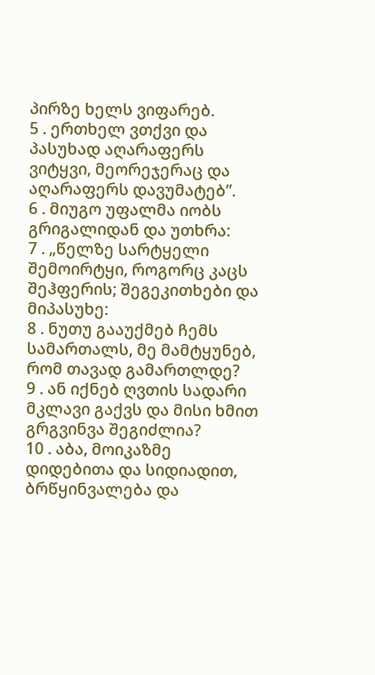პირზე ხელს ვიფარებ.
5 . ერთხელ ვთქვი და პასუხად აღარაფერს ვიტყვი, მეორეჯერაც და აღარაფერს დავუმატებ”.
6 . მიუგო უფალმა იობს გრიგალიდან და უთხრა:
7 . „წელზე სარტყელი შემოირტყი, როგორც კაცს შეჰფერის; შეგეკითხები და მიპასუხე:
8 . ნუთუ გააუქმებ ჩემს სამართალს, მე მამტყუნებ, რომ თავად გამართლდე?
9 . ან იქნებ ღვთის სადარი მკლავი გაქვს და მისი ხმით გრგვინვა შეგიძლია?
10 . აბა, მოიკაზმე დიდებითა და სიდიადით, ბრწყინვალება და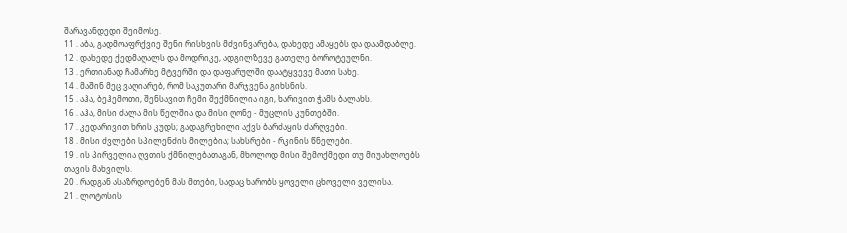შარავანდედი შეიმოსე.
11 . აბა, გადმოაფრქვიე შენი რისხვის მძვინვარება, დახედე ამაყებს და დაამდაბლე.
12 . დახედე ქედმაღალს და მოდრიკე, ადგილზევე გათელე ბოროტეულნი.
13 . ერთიანად ჩამარხე მტვერში და დაფარულში დაატყვევე მათი სახე.
14 . მაშინ მეც ვაღიარებ, რომ საკუთარი მარჯვენა გიხსნის.
15 . აჰა, ბეჰემოთი, შენსავით ჩემი შექმნილია იგი, ხარივით ჭამს ბალახს.
16 . აჰა, მისი ძალა მის წელშია და მისი ღონე - მუცლის კუნთებში.
17 . კედარივით ხრის კუდს; გადაგრეხილი აქვს ბარძაყის ძარღვები.
18 . მისი ძვლები სპილენძის მილებია; სახსრები - რკინის წნელები.
19 . ის პირველია ღვთის ქმნილებათაგან, მხოლოდ მისი შემოქმედი თუ მიუახლოებს თავის მახვილს.
20 . რადგან ასაზრდოებენ მას მთები, სადაც ხარობს ყოველი ცხოველი ველისა.
21 . ლოტოსის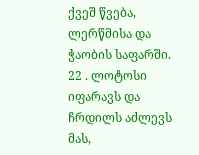ქვეშ წვება, ლერწმისა და ჭაობის საფარში.
22 . ლოტოსი იფარავს და ჩრდილს აძლევს მას,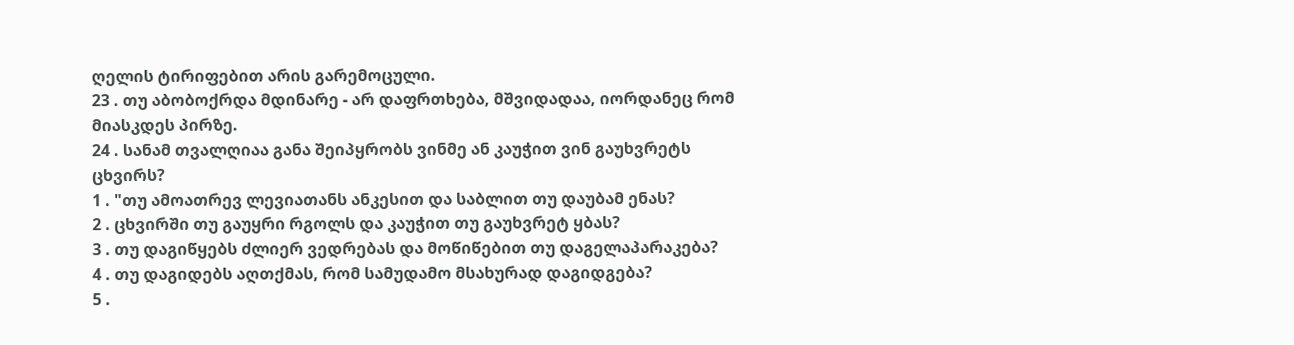ღელის ტირიფებით არის გარემოცული.
23 . თუ აბობოქრდა მდინარე - არ დაფრთხება, მშვიდადაა, იორდანეც რომ მიასკდეს პირზე.
24 . სანამ თვალღიაა განა შეიპყრობს ვინმე ან კაუჭით ვინ გაუხვრეტს ცხვირს?
1 . "თუ ამოათრევ ლევიათანს ანკესით და საბლით თუ დაუბამ ენას?
2 . ცხვირში თუ გაუყრი რგოლს და კაუჭით თუ გაუხვრეტ ყბას?
3 . თუ დაგიწყებს ძლიერ ვედრებას და მოწიწებით თუ დაგელაპარაკება?
4 . თუ დაგიდებს აღთქმას, რომ სამუდამო მსახურად დაგიდგება?
5 .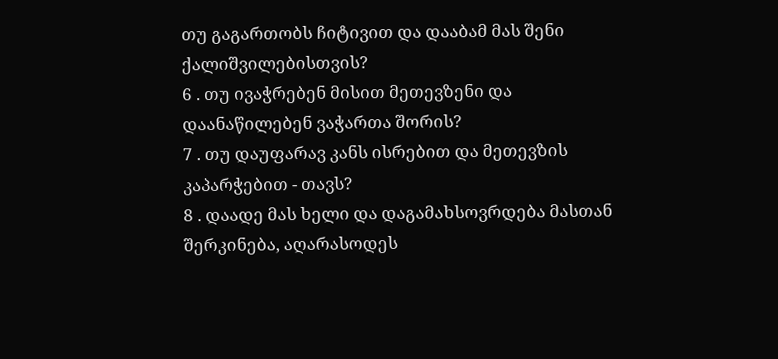თუ გაგართობს ჩიტივით და დააბამ მას შენი ქალიშვილებისთვის?
6 . თუ ივაჭრებენ მისით მეთევზენი და დაანაწილებენ ვაჭართა შორის?
7 . თუ დაუფარავ კანს ისრებით და მეთევზის კაპარჭებით - თავს?
8 . დაადე მას ხელი და დაგამახსოვრდება მასთან შერკინება, აღარასოდეს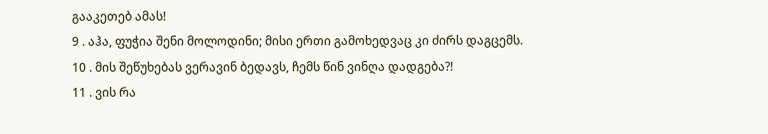გააკეთებ ამას!
9 . აჰა, ფუჭია შენი მოლოდინი; მისი ერთი გამოხედვაც კი ძირს დაგცემს.
10 . მის შეწუხებას ვერავინ ბედავს, ჩემს წინ ვინღა დადგება?!
11 . ვის რა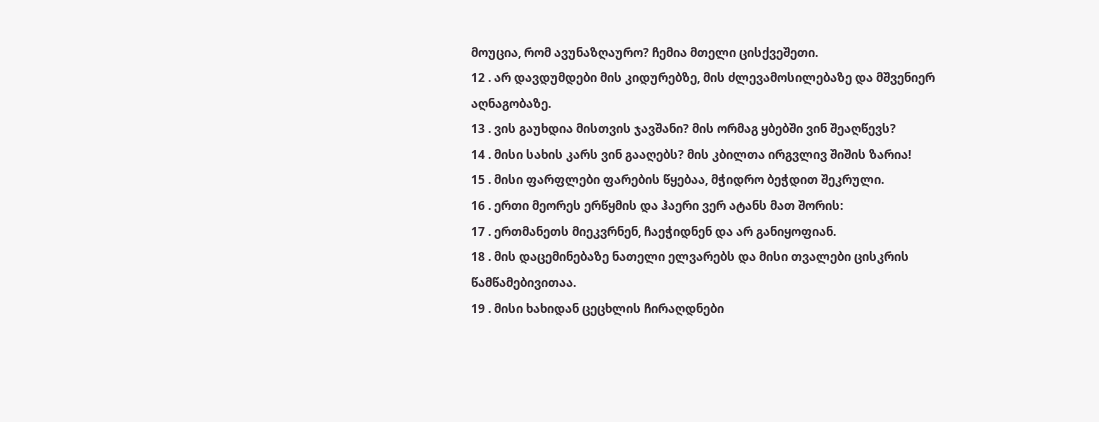მოუცია, რომ ავუნაზღაურო? ჩემია მთელი ცისქვეშეთი.
12 . არ დავდუმდები მის კიდურებზე, მის ძლევამოსილებაზე და მშვენიერ აღნაგობაზე.
13 . ვის გაუხდია მისთვის ჯავშანი? მის ორმაგ ყბებში ვინ შეაღწევს?
14 . მისი სახის კარს ვინ გააღებს? მის კბილთა ირგვლივ შიშის ზარია!
15 . მისი ფარფლები ფარების წყებაა, მჭიდრო ბეჭდით შეკრული.
16 . ერთი მეორეს ერწყმის და ჰაერი ვერ ატანს მათ შორის:
17 . ერთმანეთს მიეკვრნენ, ჩაეჭიდნენ და არ განიყოფიან.
18 . მის დაცემინებაზე ნათელი ელვარებს და მისი თვალები ცისკრის წამწამებივითაა.
19 . მისი ხახიდან ცეცხლის ჩირაღდნები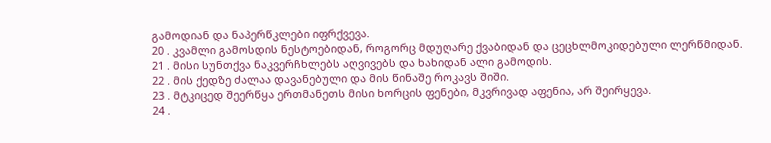გამოდიან და ნაპერწკლები იფრქვევა.
20 . კვამლი გამოსდის ნესტოებიდან, როგორც მდუღარე ქვაბიდან და ცეცხლმოკიდებული ლერწმიდან.
21 . მისი სუნთქვა ნაკვერჩხლებს აღვივებს და ხახიდან ალი გამოდის.
22 . მის ქედზე ძალაა დავანებული და მის წინაშე როკავს შიში.
23 . მტკიცედ შეერწყა ერთმანეთს მისი ხორცის ფენები, მკვრივად აფენია, არ შეირყევა.
24 .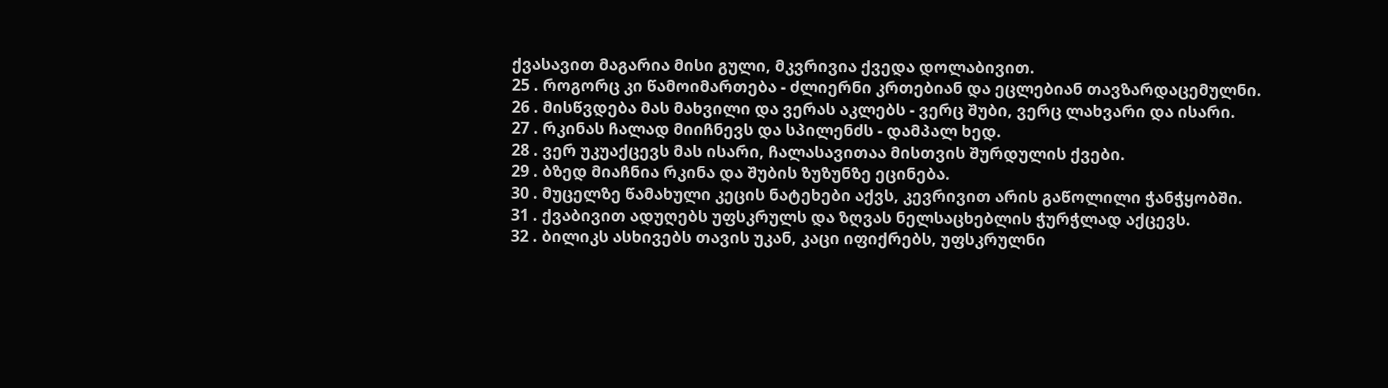ქვასავით მაგარია მისი გული, მკვრივია ქვედა დოლაბივით.
25 . როგორც კი წამოიმართება - ძლიერნი კრთებიან და ეცლებიან თავზარდაცემულნი.
26 . მისწვდება მას მახვილი და ვერას აკლებს - ვერც შუბი, ვერც ლახვარი და ისარი.
27 . რკინას ჩალად მიიჩნევს და სპილენძს - დამპალ ხედ.
28 . ვერ უკუაქცევს მას ისარი, ჩალასავითაა მისთვის შურდულის ქვები.
29 . ბზედ მიაჩნია რკინა და შუბის ზუზუნზე ეცინება.
30 . მუცელზე წამახული კეცის ნატეხები აქვს, კევრივით არის გაწოლილი ჭანჭყობში.
31 . ქვაბივით ადუღებს უფსკრულს და ზღვას ნელსაცხებლის ჭურჭლად აქცევს.
32 . ბილიკს ასხივებს თავის უკან, კაცი იფიქრებს, უფსკრულნი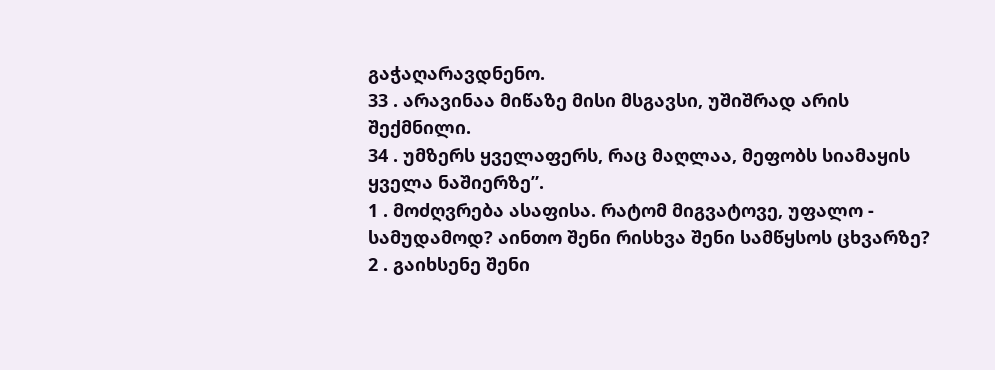გაჭაღარავდნენო.
33 . არავინაა მიწაზე მისი მსგავსი, უშიშრად არის შექმნილი.
34 . უმზერს ყველაფერს, რაც მაღლაა, მეფობს სიამაყის ყველა ნაშიერზე”.
1 . მოძღვრება ასაფისა. რატომ მიგვატოვე, უფალო - სამუდამოდ? აინთო შენი რისხვა შენი სამწყსოს ცხვარზე?
2 . გაიხსენე შენი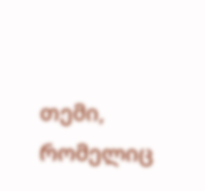თემი, რომელიც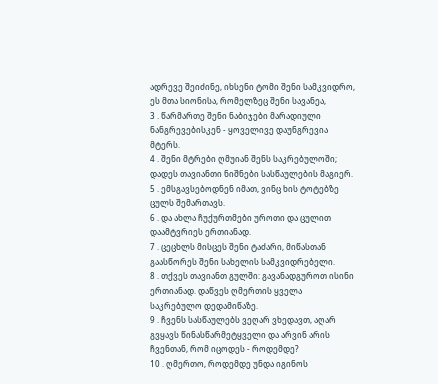ადრევე შეიძინე, იხსენი ტომი შენი სამკვიდრო, ეს მთა სიონისა, რომელზეც შენი სავანეა,
3 . წარმართე შენი ნაბიჯები მარადიული ნანგრევებისკენ - ყოველივე დაუნგრევია მტერს.
4 . შენი მტრები ღმუიან შენს საკრებულოში; დადეს თავიანთი ნიშნები სასწაულების მაგიერ.
5 . ემსგავსებოდნენ იმათ, ვინც ხის ტოტებზე ცულს შემართავს.
6 . და ახლა ჩუქურთმები უროთი და ცულით დაამტვრიეს ერთიანად.
7 . ცეცხლს მისცეს შენი ტაძარი, მიწასთან გაასწორეს შენი სახელის სამკვიდრებელი.
8 . თქვეს თავიანთ გულში: გავანადგუროთ ისინი ერთიანად. დაწვეს ღმერთის ყველა საკრებულო დედამიწაზე.
9 . ჩვენს სასწაულებს ვეღარ ვხედავთ, აღარ გვყავს წინასწარმეტყველი და არვინ არის ჩვენთან, რომ იცოდეს - როდემდე?
10 . ღმერთო, როდემდე უნდა იგინოს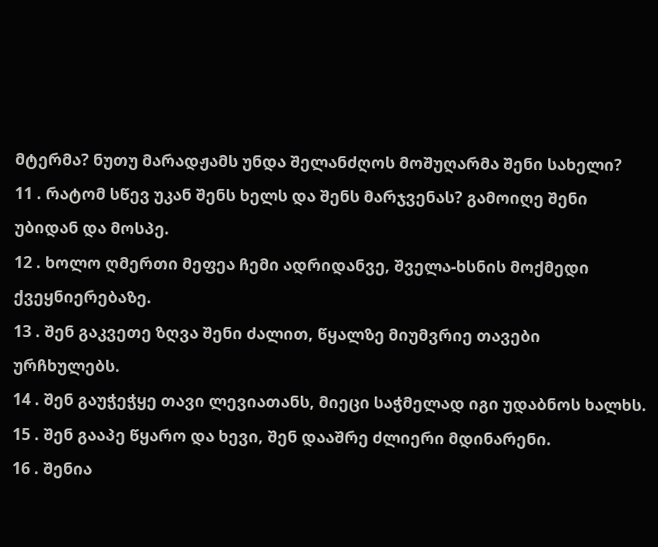მტერმა? ნუთუ მარადჟამს უნდა შელანძღოს მოშუღარმა შენი სახელი?
11 . რატომ სწევ უკან შენს ხელს და შენს მარჯვენას? გამოიღე შენი უბიდან და მოსპე.
12 . ხოლო ღმერთი მეფეა ჩემი ადრიდანვე, შველა-ხსნის მოქმედი ქვეყნიერებაზე.
13 . შენ გაკვეთე ზღვა შენი ძალით, წყალზე მიუმვრიე თავები ურჩხულებს.
14 . შენ გაუჭეჭყე თავი ლევიათანს, მიეცი საჭმელად იგი უდაბნოს ხალხს.
15 . შენ გააპე წყარო და ხევი, შენ დააშრე ძლიერი მდინარენი.
16 . შენია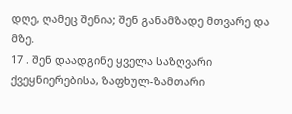დღე, ღამეც შენია; შენ განამზადე მთვარე და მზე.
17 . შენ დაადგინე ყველა საზღვარი ქვეყნიერებისა, ზაფხულ-ზამთარი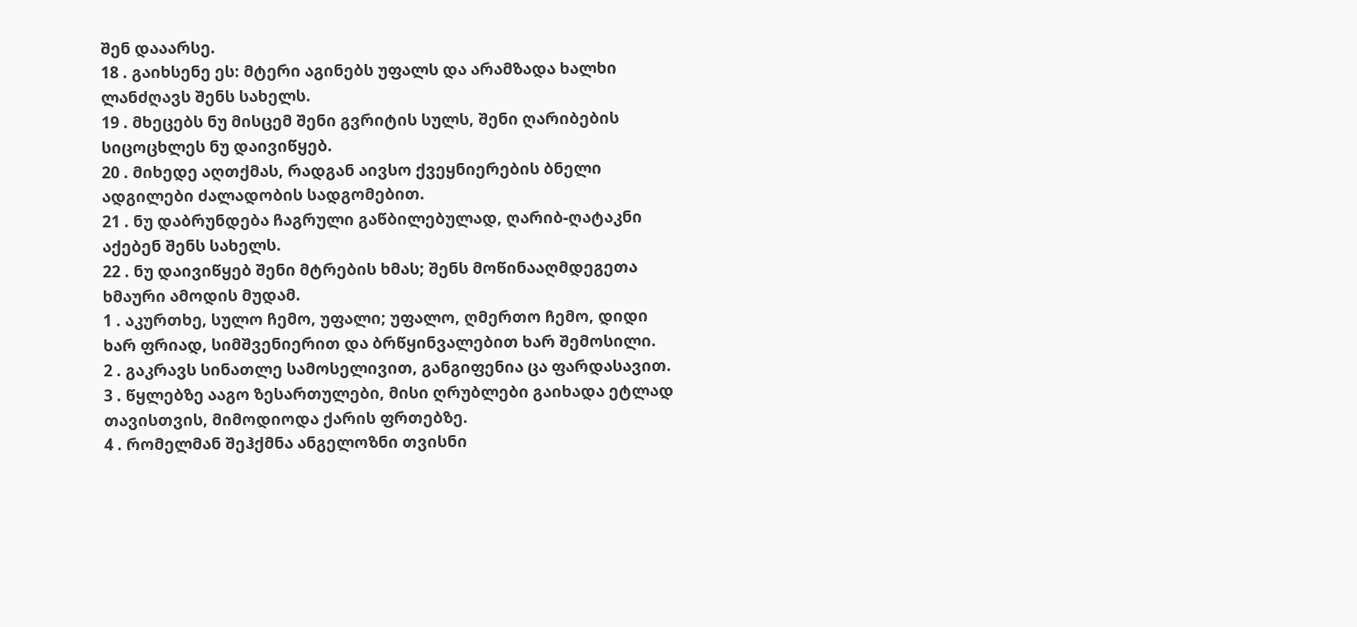შენ დააარსე.
18 . გაიხსენე ეს: მტერი აგინებს უფალს და არამზადა ხალხი ლანძღავს შენს სახელს.
19 . მხეცებს ნუ მისცემ შენი გვრიტის სულს, შენი ღარიბების სიცოცხლეს ნუ დაივიწყებ.
20 . მიხედე აღთქმას, რადგან აივსო ქვეყნიერების ბნელი ადგილები ძალადობის სადგომებით.
21 . ნუ დაბრუნდება ჩაგრული გაწბილებულად, ღარიბ-ღატაკნი აქებენ შენს სახელს.
22 . ნუ დაივიწყებ შენი მტრების ხმას; შენს მოწინააღმდეგეთა ხმაური ამოდის მუდამ.
1 . აკურთხე, სულო ჩემო, უფალი; უფალო, ღმერთო ჩემო, დიდი ხარ ფრიად, სიმშვენიერით და ბრწყინვალებით ხარ შემოსილი.
2 . გაკრავს სინათლე სამოსელივით, განგიფენია ცა ფარდასავით.
3 . წყლებზე ააგო ზესართულები, მისი ღრუბლები გაიხადა ეტლად თავისთვის, მიმოდიოდა ქარის ფრთებზე.
4 . რომელმან შეჰქმნა ანგელოზნი თვისნი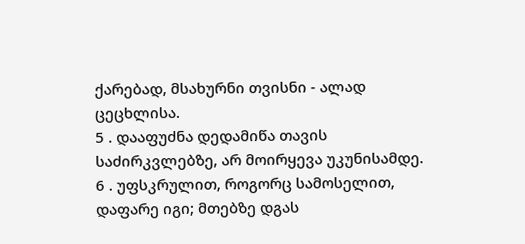ქარებად, მსახურნი თვისნი - ალად ცეცხლისა.
5 . დააფუძნა დედამიწა თავის საძირკვლებზე, არ მოირყევა უკუნისამდე.
6 . უფსკრულით, როგორც სამოსელით, დაფარე იგი; მთებზე დგას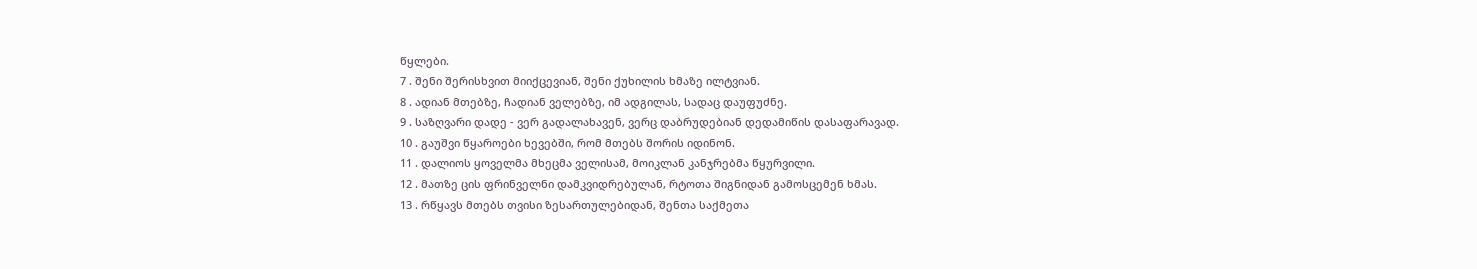წყლები.
7 . შენი შერისხვით მიიქცევიან, შენი ქუხილის ხმაზე ილტვიან.
8 . ადიან მთებზე, ჩადიან ველებზე, იმ ადგილას, სადაც დაუფუძნე.
9 . საზღვარი დადე - ვერ გადალახავენ, ვერც დაბრუდებიან დედამიწის დასაფარავად.
10 . გაუშვი წყაროები ხევებში, რომ მთებს შორის იდინონ.
11 . დალიოს ყოველმა მხეცმა ველისამ, მოიკლან კანჯრებმა წყურვილი.
12 . მათზე ცის ფრინველნი დამკვიდრებულან, რტოთა შიგნიდან გამოსცემენ ხმას.
13 . რწყავს მთებს თვისი ზესართულებიდან, შენთა საქმეთა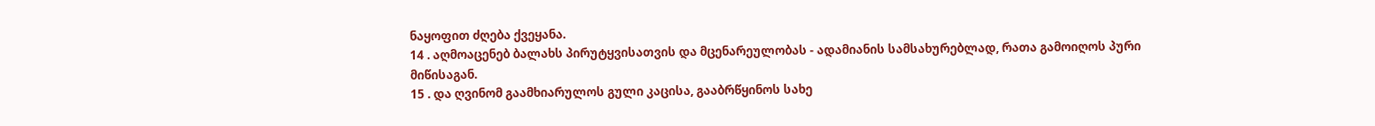ნაყოფით ძღება ქვეყანა.
14 . აღმოაცენებ ბალახს პირუტყვისათვის და მცენარეულობას - ადამიანის სამსახურებლად, რათა გამოიღოს პური მიწისაგან.
15 . და ღვინომ გაამხიარულოს გული კაცისა, გააბრწყინოს სახე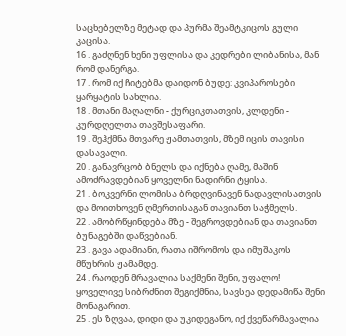საცხებელზე მეტად და პურმა შეამტკიცოს გული კაცისა.
16 . გაძღნენ ხენი უფლისა და კედრები ლიბანისა, მან რომ დანერგა.
17 . რომ იქ ჩიტებმა დაიდონ ბუდე: კვიპაროსები ყარყატის სახლია.
18 . მთანი მაღალნი - ქურციკთათვის, კლდენი - კურდღელთა თავშესაფარი.
19 . შეჰქმნა მთვარე ჟამთათვის, მზემ იცის თავისი დასავალი.
20 . განავრცობ ბნელს და იქნება ღამე, მაშინ ამოძრავდებიან ყოველნი ნადირნი ტყისა.
21 . ბოკვერნი ლომისა ბრდღვინავენ ნადავლისათვის და მოითხოვენ ღმერთისაგან თავიანთ საჭმელს.
22 . ამობრწყინდება მზე - შეგროვდებიან და თავიანთ ბუნაგებში დაწვებიან.
23 . გავა ადამიანი, რათა იშრომოს და იმუშაკოს მწუხრის ჟამამდე.
24 . რაოდენ მრავალია საქმენი შენი, უფალო! ყოველივე სიბრძნით შეგიქმნია, სავსეა დედამიწა შენი მონაგარით.
25 . ეს ზღვაა, დიდი და უკიდეგანო, იქ ქვეწარმავალია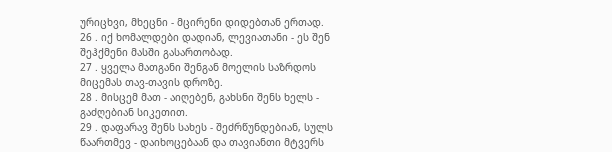ურიცხვი, მხეცნი - მცირენი დიდებთან ერთად.
26 . იქ ხომალდები დადიან, ლევიათანი - ეს შენ შეჰქმენი მასში გასართობად.
27 . ყველა მათგანი შენგან მოელის საზრდოს მიცემას თავ-თავის დროზე.
28 . მისცემ მათ - აიღებენ, გახსნი შენს ხელს - გაძღებიან სიკეთით.
29 . დაფარავ შენს სახეს - შეძრწუნდებიან, სულს წაართმევ - დაიხოცებაან და თავიანთი მტვერს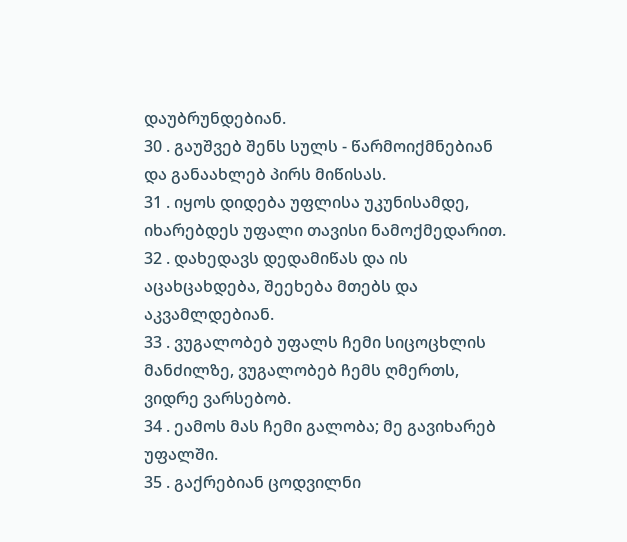დაუბრუნდებიან.
30 . გაუშვებ შენს სულს - წარმოიქმნებიან და განაახლებ პირს მიწისას.
31 . იყოს დიდება უფლისა უკუნისამდე, იხარებდეს უფალი თავისი ნამოქმედარით.
32 . დახედავს დედამიწას და ის აცახცახდება, შეეხება მთებს და აკვამლდებიან.
33 . ვუგალობებ უფალს ჩემი სიცოცხლის მანძილზე, ვუგალობებ ჩემს ღმერთს, ვიდრე ვარსებობ.
34 . ეამოს მას ჩემი გალობა; მე გავიხარებ უფალში.
35 . გაქრებიან ცოდვილნი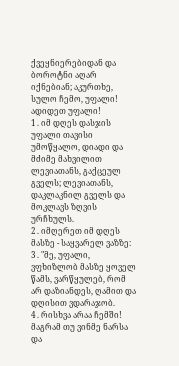ქვეყნიერებიდან და ბოროტნი აღარ იქნებიან; აკურთხე, სულო ჩემო, უფალი! ადიდეთ უფალი!
1 . იმ დღეს დასჯის უფალი თავისი უმოწყალო, დიადი და მძიმე მახვილით ლევიათანს, გაქცეულ გველს; ლევიათანს, დაკლაკნილ გველს და მოკლავს ზღვის ურჩხულს.
2 . იმღერეთ იმ დღეს მასზე - საყვარელ ვაზზე:
3 . "მე, უფალი, ვფხიზლობ მასზე ყოველ წამს, ვარწყულებ, რომ არ დაზიანდეს, ღამით და დღისით ვდარაჯობ.
4 . რისხვა არაა ჩემში! მაგრამ თუ ვინმე ნარსა და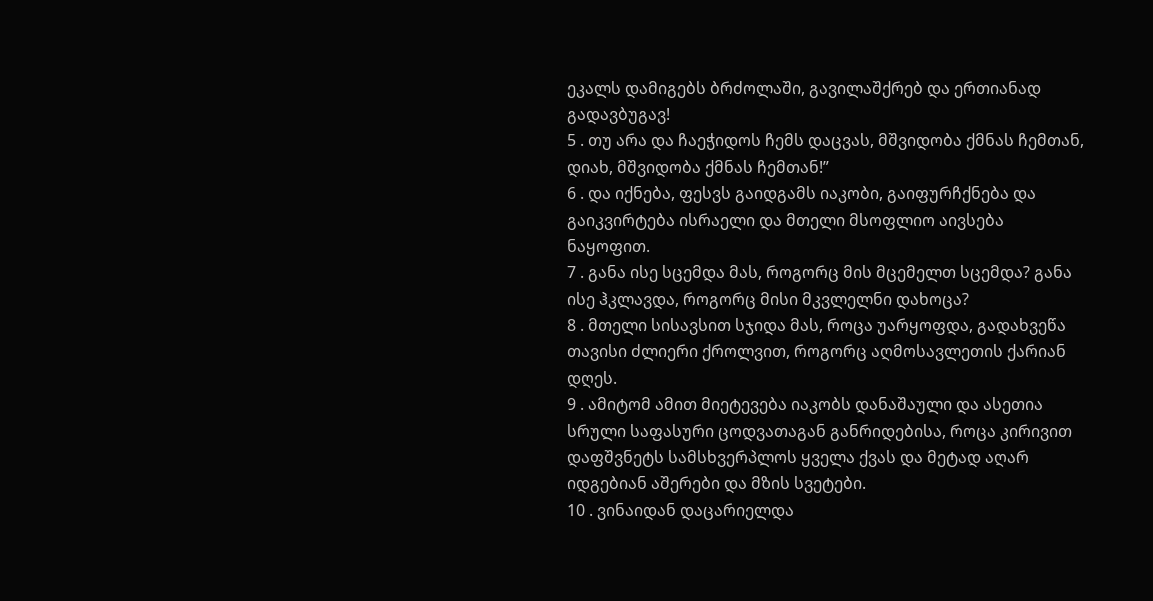ეკალს დამიგებს ბრძოლაში, გავილაშქრებ და ერთიანად გადავბუგავ!
5 . თუ არა და ჩაეჭიდოს ჩემს დაცვას, მშვიდობა ქმნას ჩემთან, დიახ, მშვიდობა ქმნას ჩემთან!”
6 . და იქნება, ფესვს გაიდგამს იაკობი, გაიფურჩქნება და გაიკვირტება ისრაელი და მთელი მსოფლიო აივსება ნაყოფით.
7 . განა ისე სცემდა მას, როგორც მის მცემელთ სცემდა? განა ისე ჰკლავდა, როგორც მისი მკვლელნი დახოცა?
8 . მთელი სისავსით სჯიდა მას, როცა უარყოფდა, გადახვეწა თავისი ძლიერი ქროლვით, როგორც აღმოსავლეთის ქარიან დღეს.
9 . ამიტომ ამით მიეტევება იაკობს დანაშაული და ასეთია სრული საფასური ცოდვათაგან განრიდებისა, როცა კირივით დაფშვნეტს სამსხვერპლოს ყველა ქვას და მეტად აღარ იდგებიან აშერები და მზის სვეტები.
10 . ვინაიდან დაცარიელდა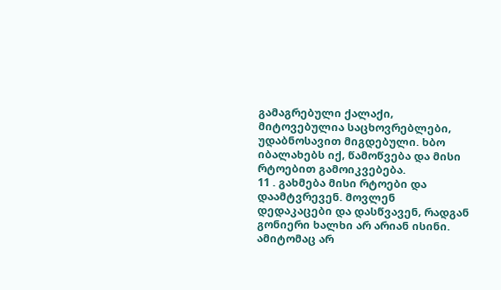გამაგრებული ქალაქი, მიტოვებულია საცხოვრებლები, უდაბნოსავით მიგდებული. ხბო იბალახებს იქ, წამოწვება და მისი რტოებით გამოიკვებება.
11 . გახმება მისი რტოები და დაამტვრევენ. მოვლენ დედაკაცები და დასწვავენ, რადგან გონიერი ხალხი არ არიან ისინი. ამიტომაც არ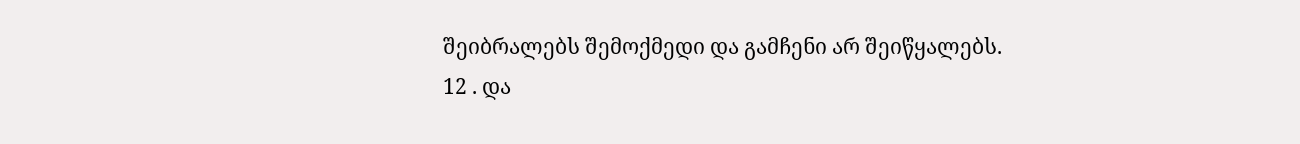შეიბრალებს შემოქმედი და გამჩენი არ შეიწყალებს.
12 . და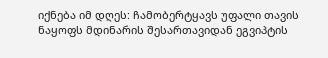იქნება იმ დღეს: ჩამობერტყავს უფალი თავის ნაყოფს მდინარის შესართავიდან ეგვიპტის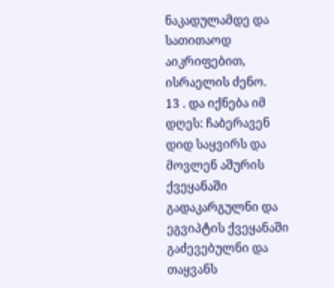ნაკადულამდე და სათითაოდ აიკრიფებით, ისრაელის ძენო.
13 . და იქნება იმ დღეს: ჩაბერავენ დიდ საყვირს და მოვლენ აშურის ქვეყანაში გადაკარგულნი და ეგვიპტის ქვეყანაში გაძევებულნი და თაყვანს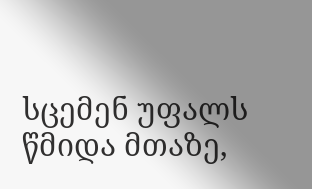სცემენ უფალს წმიდა მთაზე,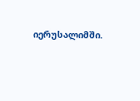იერუსალიმში.